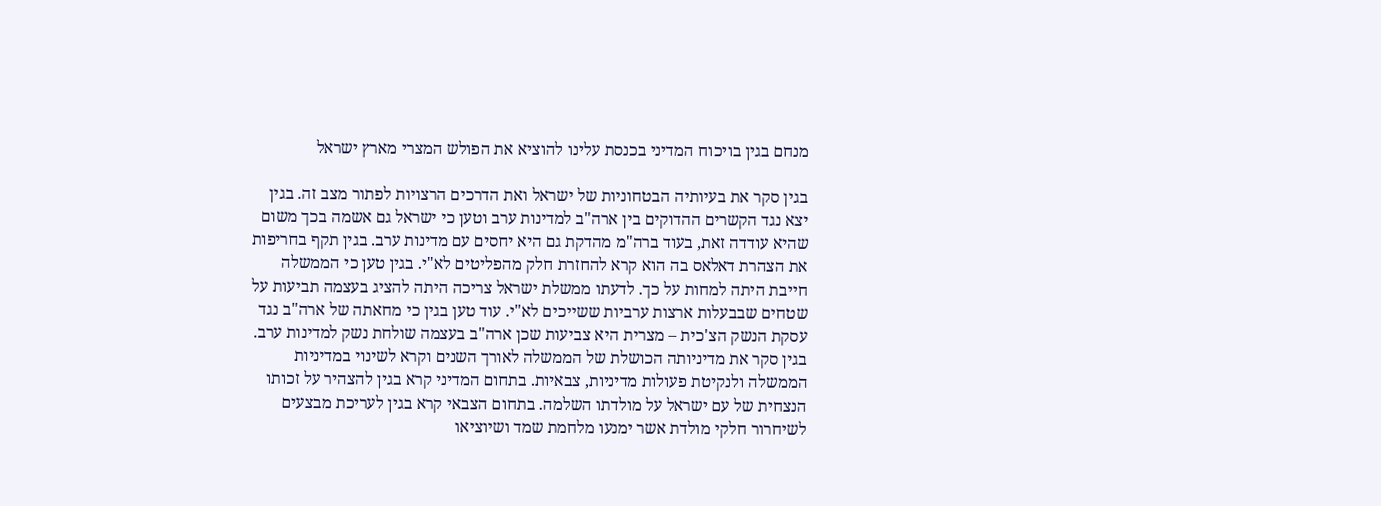מנחם בגין בויכוח המדיני בכנסת עלינו להוציא את הפולש המצרי מארץ ישראל

בגין סקר את בעיותיה הבטחוניות של ישראל ואת הדרכים הרצויות לפתור מצב זה. בגין יצא נגד הקשרים ההדוקים בין ארה"ב למדינות ערב וטען כי ישראל גם אשמה בכך משום שהיא עודדה זאת, בעוד ברה"מ מהדקת גם היא יחסים עם מדינות ערב. בגין תקף בחריפות את הצהרת דאלאס בה הוא קרא להחזרת חלק מהפליטים לא"י. בגין טען כי הממשלה חייבת היתה למחות על כך. לדעתו ממשלת ישראל צריכה היתה להציג בעצמה תביעות על שטחים שבבעלות ארצות ערביות ששייכים לא"י. עוד טען בגין כי מחאתה של ארה"ב נגד עסקת הנשק הצ'כית – מצרית היא צביעות שכן ארה"ב בעצמה שולחת נשק למדינות ערב. בגין סקר את מדיניותה הכושלת של הממשלה לאורך השנים וקרא לשינוי במדיניות הממשלה ולנקיטת פעולות מדיניות, צבאיות. בתחום המדיני קרא בגין להצהיר על זכותו הנצחית של עם ישראל על מולדתו השלמה. בתחום הצבאי קרא בגין לעריכת מבצעים לשיחרור חלקי מולדת אשר ימנעו מלחמת שמד ושיוציאו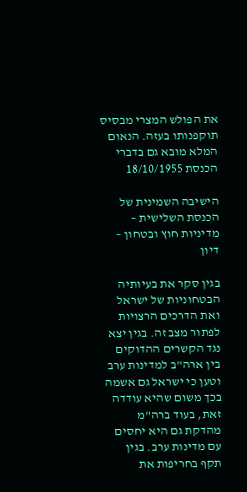את הפולש המצרי מבסיס תוקפנותו בעזה. הנאום המלא מובא גם בדברי הכנסת 18/10/1955

הישיבה השמינית של הכנסת השלישית – מדיניות חוץ ובטחון – דיון

בגין סקר את בעיותיה הבטחוניות של ישראל ואת הדרכים הרצויות לפתור מצב זה. בגין יצא נגד הקשרים ההדוקים בין ארה"ב למדינות ערב וטען כי ישראל גם אשמה בכך משום שהיא עודדה זאת, בעוד ברה"מ מהדקת גם היא יחסים עם מדינות ערב. בגין תקף בחריפות את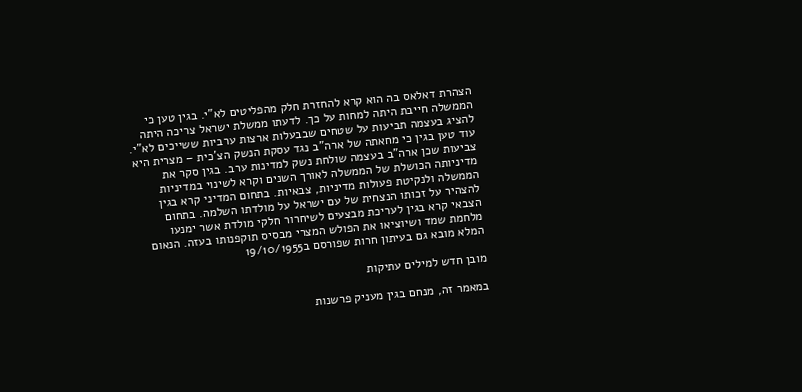הצהרת דאלאס בה הוא קרא להחזרת חלק מהפליטים לא"י. בגין טען כי הממשלה חייבת היתה למחות על כך. לדעתו ממשלת ישראל צריכה היתה להציג בעצמה תביעות על שטחים שבבעלות ארצות ערביות ששייכים לא"י. עוד טען בגין כי מחאתה של ארה"ב נגד עסקת הנשק הצ'כית – מצרית היא צביעות שכן ארה"ב בעצמה שולחת נשק למדינות ערב. בגין סקר את מדיניותה הכושלת של הממשלה לאורך השנים וקרא לשינוי במדיניות הממשלה ולנקיטת פעולות מדיניות, צבאיות. בתחום המדיני קרא בגין להצהיר על זכותו הנצחית של עם ישראל על מולדתו השלמה. בתחום הצבאי קרא בגין לעריכת מבצעים לשיחרור חלקי מולדת אשר ימנעו מלחמת שמד ושיוציאו את הפולש המצרי מבסיס תוקפנותו בעזה. הנאום המלא מובא גם בעיתון חרות שפורסם ב19/10/1955

מובן חדש למילים עתיקות

במאמר זה, מנחם בגין מעניק פרשנות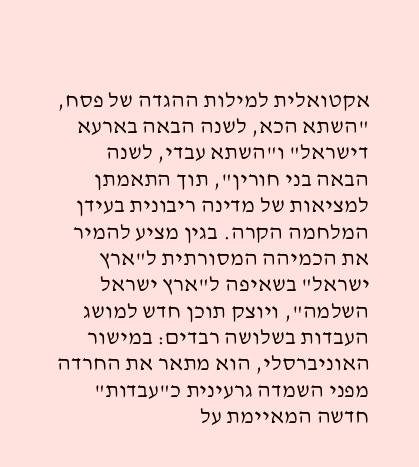אקטואלית למילות ההגדה של פסח, "השתא הכא, לשנה הבאה בארעא דישראל" ו"השתא עבדי, לשנה הבאה בני חורין", תוך התאמתן למציאות של מדינה ריבונית בעידן המלחמה הקרה. בגין מציע להמיר את הכמיהה המסורתית ל"ארץ ישראל" בשאיפה ל"ארץ ישראל השלמה", ויוצק תוכן חדש למושג העבדות בשלושה רבדים: במישור האוניברסלי, הוא מתאר את החרדה מפני השמדה גרעינית כ"עבדות" חדשה המאיימת על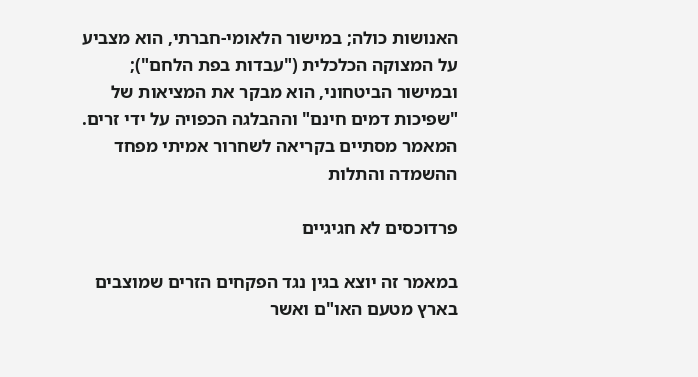האנושות כולה; במישור הלאומי-חברתי, הוא מצביע על המצוקה הכלכלית ("עבדות בפת הלחם"); ובמישור הביטחוני, הוא מבקר את המציאות של "שפיכות דמים חינם" וההבלגה הכפויה על ידי זרים. המאמר מסתיים בקריאה לשחרור אמיתי מפחד ההשמדה והתלות

פרדוכסים לא חגיגיים

במאמר זה יוצא בגין נגד הפקחים הזרים שמוצבים בארץ מטעם האו"ם ואשר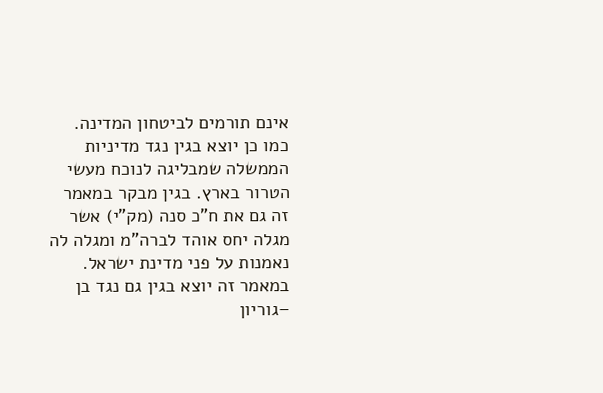אינם תורמים לביטחון המדינה. כמו כן יוצא בגין נגד מדיניות הממשלה שמבליגה לנוכח מעשי הטרור בארץ. בגין מבקר במאמר זה גם את ח"כ סנה (מק"י) אשר מגלה יחס אוהד לברה"מ ומגלה לה נאמנות על פני מדינת ישראל. במאמר זה יוצא בגין גם נגד בן –גוריון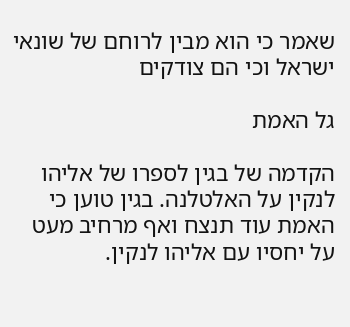שאמר כי הוא מבין לרוחם של שונאי ישראל וכי הם צודקים

גל האמת

הקדמה של בגין לספרו של אליהו לנקין על האלטלנה. בגין טוען כי האמת עוד תנצח ואף מרחיב מעט על יחסיו עם אליהו לנקין.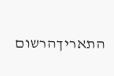התאריךהרשום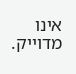אינו מדוייק.